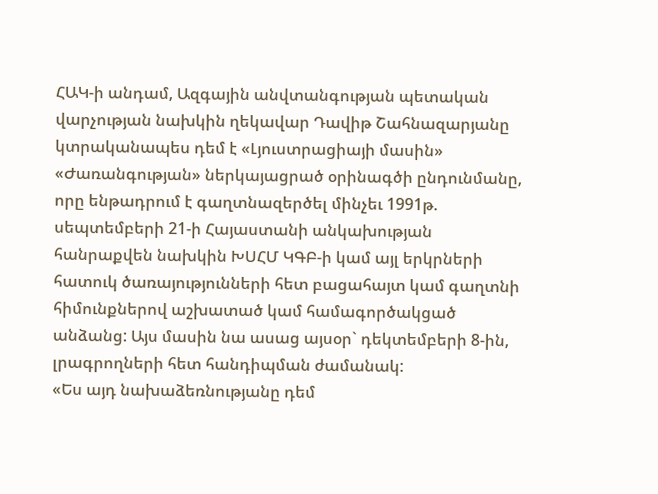ՀԱԿ-ի անդամ, Ազգային անվտանգության պետական վարչության նախկին ղեկավար Դավիթ Շահնազարյանը կտրականապես դեմ է «Լյուստրացիայի մասին» «Ժառանգության» ներկայացրած օրինագծի ընդունմանը, որը ենթադրում է գաղտնազերծել մինչեւ 1991թ. սեպտեմբերի 21-ի Հայաստանի անկախության հանրաքվեն նախկին ԽՍՀՄ ԿԳԲ-ի կամ այլ երկրների հատուկ ծառայությունների հետ բացահայտ կամ գաղտնի հիմունքներով աշխատած կամ համագործակցած անձանց: Այս մասին նա ասաց այսօր` դեկտեմբերի 8-ին, լրագրողների հետ հանդիպման ժամանակ:
«Ես այդ նախաձեռնությանը դեմ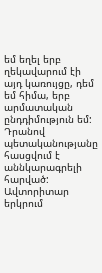եմ եղել երբ ղեկավարում էի այդ կառույցը, դեմ եմ հիմա, երբ արմատական ընդդիմություն եմ: Դրանով պետականությանը հասցվում է աննկարագրելի հարված: Ավտորիտար երկրում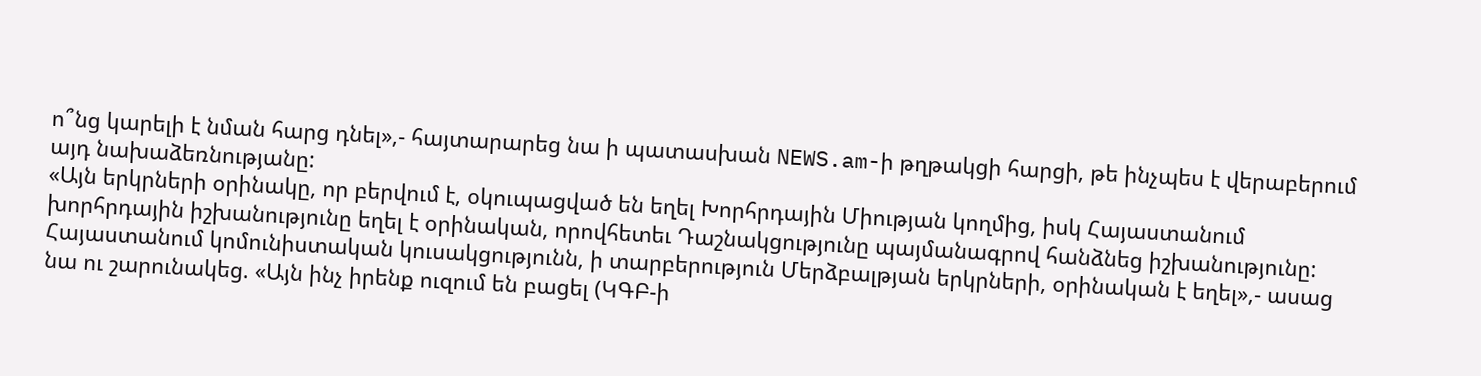ո՞նց կարելի է նման հարց դնել»,- հայտարարեց նա ի պատասխան NEWS.am-ի թղթակցի հարցի, թե ինչպես է վերաբերում այդ նախաձեռնությանը:
«Այն երկրների օրինակը, որ բերվում է, օկուպացված են եղել Խորհրդային Միության կողմից, իսկ Հայաստանում խորհրդային իշխանությունը եղել է օրինական, որովհետեւ Դաշնակցությունը պայմանագրով հանձնեց իշխանությունը: Հայաստանում կոմունիստական կուսակցությունն, ի տարբերություն Մերձբալթյան երկրների, օրինական է եղել»,- ասաց նա ու շարունակեց. «Այն ինչ իրենք ուզում են բացել (ԿԳԲ-ի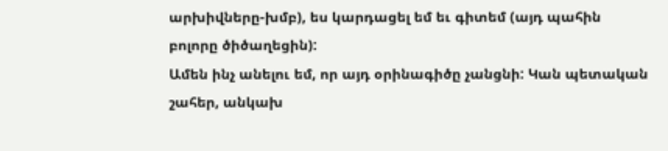արխիվները-խմբ), ես կարդացել եմ եւ գիտեմ (այդ պահին բոլորը ծիծաղեցին):
Ամեն ինչ անելու եմ, որ այդ օրինագիծը չանցնի: Կան պետական շահեր, անկախ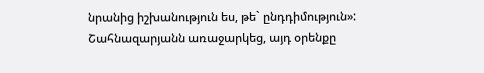նրանից իշխանություն ես, թե` ընդդիմություն»:
Շահնազարյանն առաջարկեց, այդ օրենքը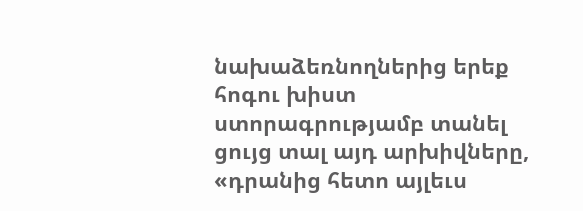նախաձեռնողներից երեք հոգու խիստ ստորագրությամբ տանել ցույց տալ այդ արխիվները, «դրանից հետո այլեւս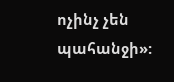ոչինչ չեն պահանջի»: